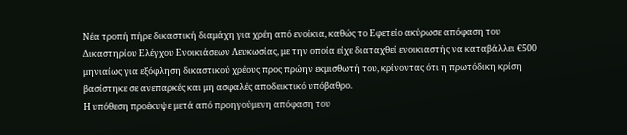Νέα τροπή πήρε δικαστική διαμάχη για χρέη από ενοίκια, καθώς το Εφετείο ακύρωσε απόφαση του Δικαστηρίου Ελέγχου Ενοικιάσεων Λευκωσίας, με την οποία είχε διαταχθεί ενοικιαστής να καταβάλλει €500 μηνιαίως για εξόφληση δικαστικού χρέους προς πρώην εκμισθωτή του, κρίνοντας ότι η πρωτόδικη κρίση βασίστηκε σε ανεπαρκές και μη ασφαλές αποδεικτικό υπόβαθρο.
Η υπόθεση προέκυψε μετά από προηγούμενη απόφαση του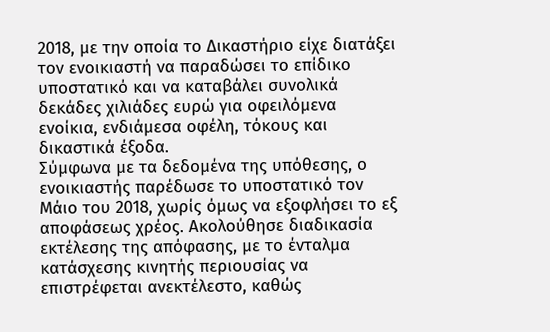2018, με την οποία το Δικαστήριο είχε διατάξει τον ενοικιαστή να παραδώσει το επίδικο υποστατικό και να καταβάλει συνολικά δεκάδες χιλιάδες ευρώ για οφειλόμενα ενοίκια, ενδιάμεσα οφέλη, τόκους και δικαστικά έξοδα.
Σύμφωνα με τα δεδομένα της υπόθεσης, ο ενοικιαστής παρέδωσε το υποστατικό τον Μάιο του 2018, χωρίς όμως να εξοφλήσει το εξ αποφάσεως χρέος. Ακολούθησε διαδικασία εκτέλεσης της απόφασης, με το ένταλμα κατάσχεσης κινητής περιουσίας να επιστρέφεται ανεκτέλεστο, καθώς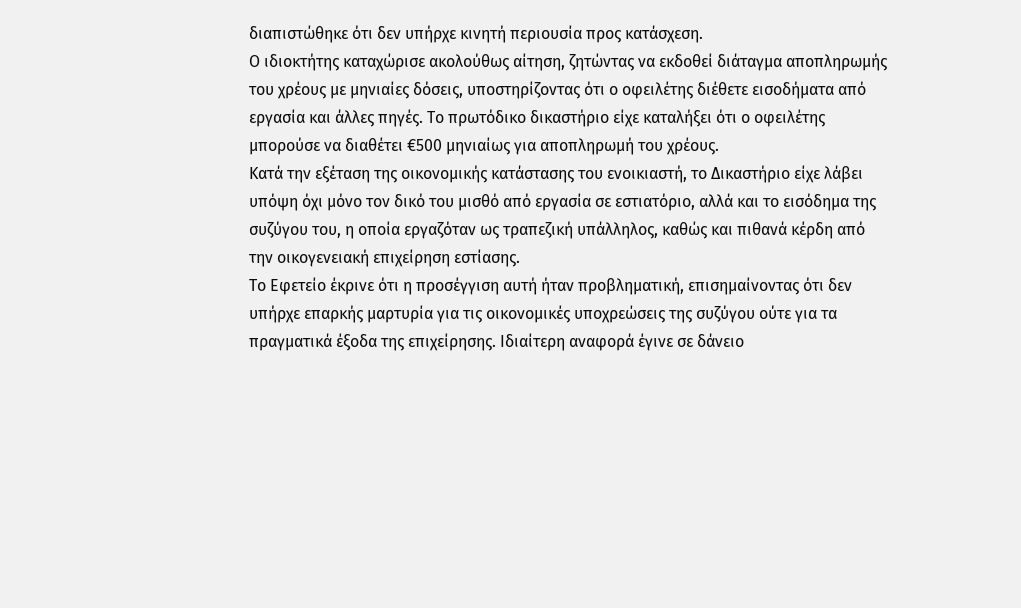διαπιστώθηκε ότι δεν υπήρχε κινητή περιουσία προς κατάσχεση.
Ο ιδιοκτήτης καταχώρισε ακολούθως αίτηση, ζητώντας να εκδοθεί διάταγμα αποπληρωμής του χρέους με μηνιαίες δόσεις, υποστηρίζοντας ότι ο οφειλέτης διέθετε εισοδήματα από εργασία και άλλες πηγές. Το πρωτόδικο δικαστήριο είχε καταλήξει ότι ο οφειλέτης μπορούσε να διαθέτει €500 μηνιαίως για αποπληρωμή του χρέους.
Κατά την εξέταση της οικονομικής κατάστασης του ενοικιαστή, το Δικαστήριο είχε λάβει υπόψη όχι μόνο τον δικό του μισθό από εργασία σε εστιατόριο, αλλά και το εισόδημα της συζύγου του, η οποία εργαζόταν ως τραπεζική υπάλληλος, καθώς και πιθανά κέρδη από την οικογενειακή επιχείρηση εστίασης.
Το Εφετείο έκρινε ότι η προσέγγιση αυτή ήταν προβληματική, επισημαίνοντας ότι δεν υπήρχε επαρκής μαρτυρία για τις οικονομικές υποχρεώσεις της συζύγου ούτε για τα πραγματικά έξοδα της επιχείρησης. Ιδιαίτερη αναφορά έγινε σε δάνειο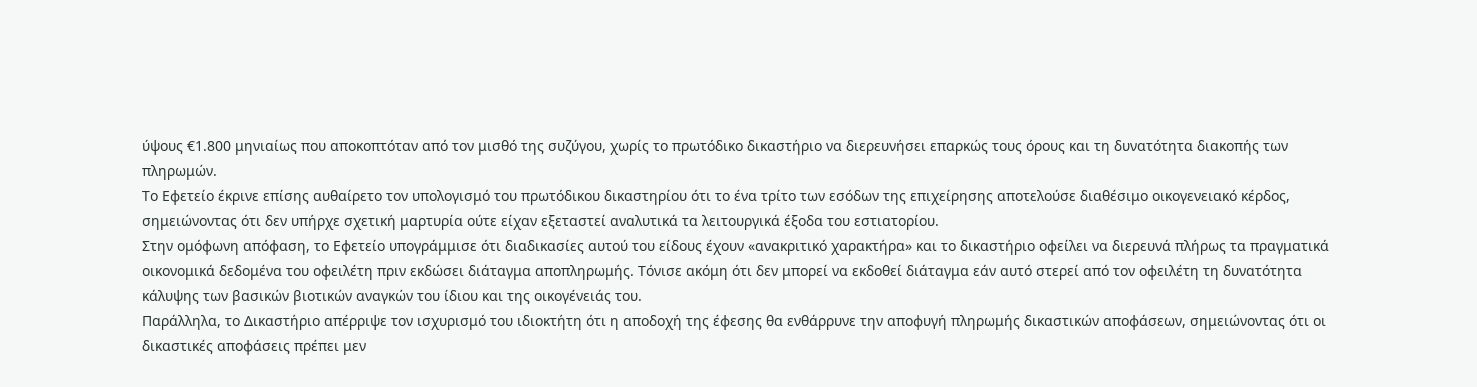ύψους €1.800 μηνιαίως που αποκοπτόταν από τον μισθό της συζύγου, χωρίς το πρωτόδικο δικαστήριο να διερευνήσει επαρκώς τους όρους και τη δυνατότητα διακοπής των πληρωμών.
Το Εφετείο έκρινε επίσης αυθαίρετο τον υπολογισμό του πρωτόδικου δικαστηρίου ότι το ένα τρίτο των εσόδων της επιχείρησης αποτελούσε διαθέσιμο οικογενειακό κέρδος, σημειώνοντας ότι δεν υπήρχε σχετική μαρτυρία ούτε είχαν εξεταστεί αναλυτικά τα λειτουργικά έξοδα του εστιατορίου.
Στην ομόφωνη απόφαση, το Εφετείο υπογράμμισε ότι διαδικασίες αυτού του είδους έχουν «ανακριτικό χαρακτήρα» και το δικαστήριο οφείλει να διερευνά πλήρως τα πραγματικά οικονομικά δεδομένα του οφειλέτη πριν εκδώσει διάταγμα αποπληρωμής. Τόνισε ακόμη ότι δεν μπορεί να εκδοθεί διάταγμα εάν αυτό στερεί από τον οφειλέτη τη δυνατότητα κάλυψης των βασικών βιοτικών αναγκών του ίδιου και της οικογένειάς του.
Παράλληλα, το Δικαστήριο απέρριψε τον ισχυρισμό του ιδιοκτήτη ότι η αποδοχή της έφεσης θα ενθάρρυνε την αποφυγή πληρωμής δικαστικών αποφάσεων, σημειώνοντας ότι οι δικαστικές αποφάσεις πρέπει μεν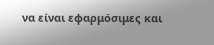να είναι εφαρμόσιμες και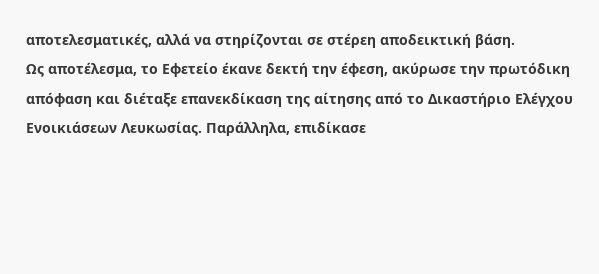αποτελεσματικές, αλλά να στηρίζονται σε στέρεη αποδεικτική βάση.
Ως αποτέλεσμα, το Εφετείο έκανε δεκτή την έφεση, ακύρωσε την πρωτόδικη απόφαση και διέταξε επανεκδίκαση της αίτησης από το Δικαστήριο Ελέγχου Ενοικιάσεων Λευκωσίας. Παράλληλα, επιδίκασε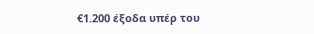€1.200 έξοδα υπέρ του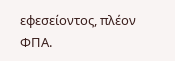εφεσείοντος, πλέον ΦΠΑ.